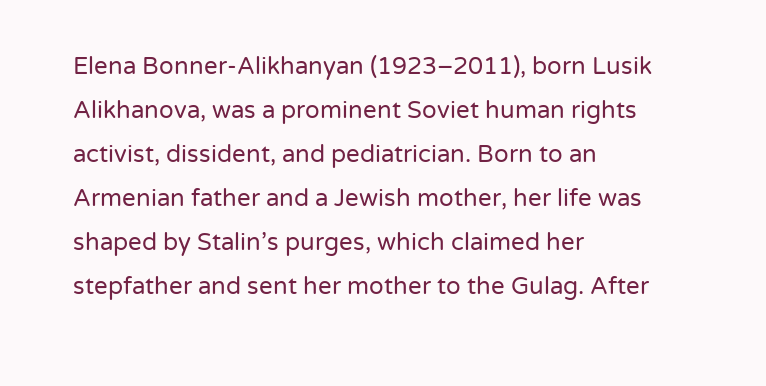Elena Bonner-Alikhanyan (1923–2011), born Lusik Alikhanova, was a prominent Soviet human rights activist, dissident, and pediatrician. Born to an Armenian father and a Jewish mother, her life was shaped by Stalin’s purges, which claimed her stepfather and sent her mother to the Gulag. After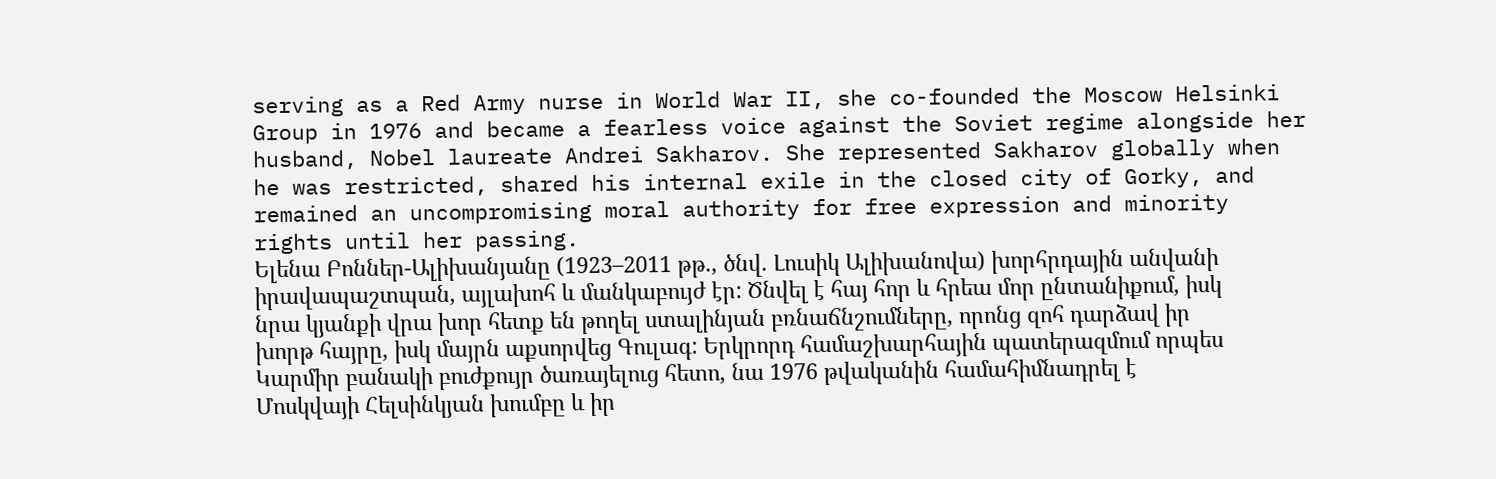serving as a Red Army nurse in World War II, she co-founded the Moscow Helsinki Group in 1976 and became a fearless voice against the Soviet regime alongside her husband, Nobel laureate Andrei Sakharov. She represented Sakharov globally when he was restricted, shared his internal exile in the closed city of Gorky, and remained an uncompromising moral authority for free expression and minority rights until her passing.
Ելենա Բոններ-Ալիխանյանը (1923–2011 թթ., ծնվ. Լուսիկ Ալիխանովա) խորհրդային անվանի իրավապաշտպան, այլախոհ և մանկաբույժ էր: Ծնվել է հայ հոր և հրեա մոր ընտանիքում, իսկ նրա կյանքի վրա խոր հետք են թողել ստալինյան բռնաճնշումները, որոնց զոհ դարձավ իր խորթ հայրը, իսկ մայրն աքսորվեց Գուլագ: Երկրորդ համաշխարհային պատերազմում որպես Կարմիր բանակի բուժքույր ծառայելուց հետո, նա 1976 թվականին համահիմնադրել է Մոսկվայի Հելսինկյան խումբը և իր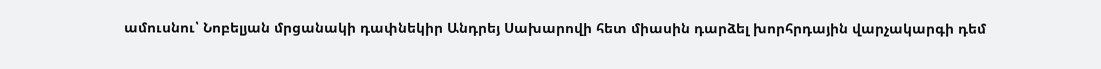ամուսնու՝ Նոբելյան մրցանակի դափնեկիր Անդրեյ Սախարովի հետ միասին դարձել խորհրդային վարչակարգի դեմ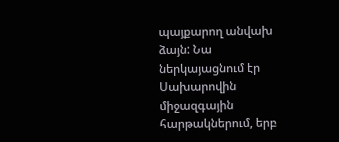պայքարող անվախ ձայն: Նա ներկայացնում էր Սախարովին միջազգային հարթակներում, երբ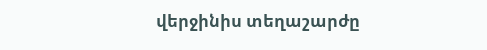վերջինիս տեղաշարժը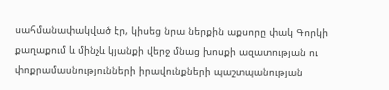սահմանափակված էր, կիսեց նրա ներքին աքսորը փակ Գորկի քաղաքում և մինչև կյանքի վերջ մնաց խոսքի ազատության ու փոքրամասնությունների իրավունքների պաշտպանության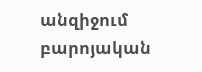անզիջում բարոյական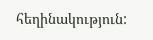հեղինակություն: